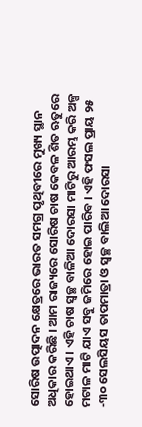ସୋରିଷ ଉତ୍ପାଦନ କ୍ଷେତ୍ରରେ ଭାରତ ସମଗ୍ର ପୃଥିବୀରେ ମୁଖ୍ୟ ସ୍ଥାନ ଅଧିକାର କରିଛି । ଆମ ରାଜ୍ୟରେ ସୋରିଷ ଚାଷ କେବଳ ଶିତ ଋତୁରେ ହୋଇଥାଏ । ଏହି ଚାଷ ସ୍ଵଚ୍ଛ ବାଳିଆ ଦୋରସା ମାଟିରୁ ଆରମ୍ଭ କରି ଅଳ୍ପ ମଟାଳ ମାଟି ଯାଏ ସବୁ ଜମିରେ ହୋଇ ପାରିବ । ଏହି ଫସଲ ପ୍ରାୟ ୨୫ -୩୦ ସେଲସିୟସ ତାପମାତ୍ରା ଓ ସ୍ଵଚ୍ଛ ବାଲିଆ ଦୋରସା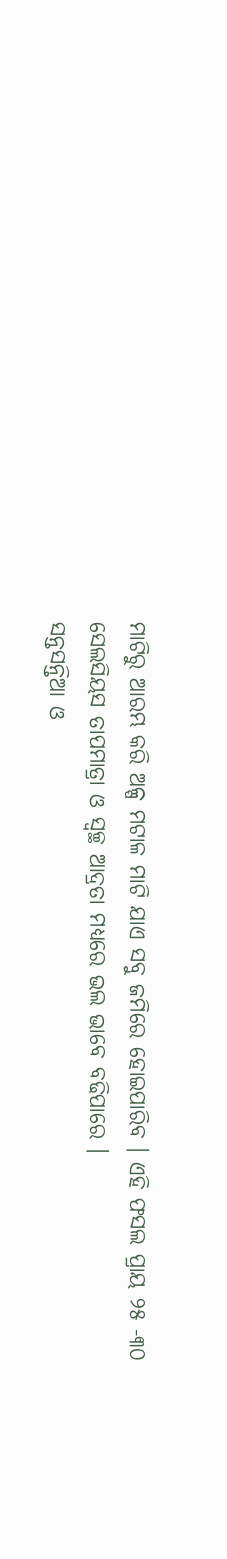ମାଟିରୁ ଆରମ୍ଭ କରି ଅଳ୍ପ ମଟାଳ ମାଟି ଯାଏ ସବୁ ଜମିରେ ହୋଇପାରିବ । ଏହି ଫସଲ ପ୍ରାୟ ୨୫ -୩୦ ସେଲସିୟସ ତାପମାତ୍ରା ଓ ସ୍ଵଚ୍ଛ ଆଦ୍ରତା ମଧ୍ୟରେ ଭଲ ଭାବେ ବଢିପାରେ ।
ସନ୍ତସନ୍ତିଆ ଓ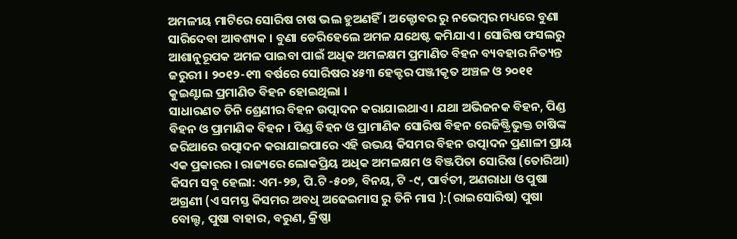ଅମଳୀୟ ମାଟିରେ ସୋରିଷ ଚାଷ ଭଲ ହୁଅଣହିଁ । ଅକ୍ଟୋବର ରୁ ନଭେମ୍ବର ମଧ୍ୟରେ ବୁଣା ସାରିଦେବା ଆବଶ୍ୟକ । ବୁଣା ଡେରିହେଲେ ଅମଳ ଯଥେଷ୍ଟ କମିଯାଏ । ସୋରିଷ ଫସଲରୁ ଆଶାନୁରୂପକ ଅମଳ ପାଇବା ପାଇଁ ଅଧିକ ଅମଳକ୍ଷମ ପ୍ରମାଣିତ ବିହନ ବ୍ୟବହାର ନିତ୍ୟନ୍ତ ଜରୁରୀ । ୨୦୧୨-୧୩ ବର୍ଷରେ ସୋରିଷର ୪୫୩ ହେକ୍ଟର ପଞ୍ଜୀକୃତ ଅଞ୍ଚଳ ଓ ୨୦୧୧ କୁଇଣ୍ଟାଲ ପ୍ରମାଣିତ ବିହନ ହୋଇଥିଲା ।
ସାଧାରଣତ ତିନି ଶ୍ରେଣୀର ବିହନ ଉତ୍ପାଦନ କରାଯାଇଥାଏ । ଯଥା ଅଭିଜନକ ବିହନ, ପିଣ୍ଡ ବିହନ ଓ ପ୍ରାମାଣିକ ବିହନ । ପିଣ୍ଡ ବିହନ ଓ ପ୍ରାମାଣିକ ସୋରିଷ ବିହନ ରେଜିଷ୍ଟ୍ରିଭୁକ୍ତ ଚାଷିଙ୍କ ଜରିଆରେ ଉତ୍ପାଦନ କରାଯାଇପାରେ ଏହି ଉଭୟ କିସମର ବିହନ ଉତ୍ପାଦନ ପ୍ରଣାଳୀ ପ୍ରାୟ ଏକ ପ୍ରକାରର । ରାଜ୍ୟରେ ଲୋକପ୍ରିୟ ଅଧିକ ଅମଳକ୍ଷମ ଓ ବିଞ୍ଜପିତା ସୋରିଷ (ତୋରିଆ) କିସମ ସବୁ ହେଲା: ଏମ-୨୭, ପି.ଟି -୫୦୭, ବିନୟ, ଟି -୯, ପାର୍ବତୀ, ଅଣରାଧା ଓ ପୁଷା ଅଗ୍ରଣୀ (ଏ ସମସ୍ତ କିସମର ଅବଧି ଅଢେଇମାସ ରୁ ତିନି ମାସ ):(ରାଇସୋରିଷ) ପୁଷା ବୋଲ୍ଟ, ପୁଷା ବାହାର, ବରୁଣ, କ୍ରିଷ୍ଣା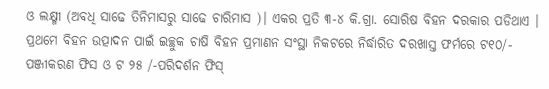ଓ ଲକ୍ଷ୍ମୀ (ଅବଧି ସାଢେ ତିନିମାସରୁ ସାଢେ ଚାରିମାସ )। ଏକର ପ୍ରତି ୩-୪ କି.ଗ୍ରା. ସୋରିଷ ବିହନ ଦରକାର ପଡିଥାଏ ।
ପ୍ରଥମେ ବିହନ ଉତ୍ପାଦନ ପାଇଁ ଇଚ୍ଛୁକ ଚାଷି ବିହନ ପ୍ରମାଣନ ସଂସ୍ଥା ନିକଟରେ ନିର୍ଦ୍ଧାରିତ ଦରଖାସ୍ତ ଫର୍ମରେ ଟ୧୦/- ପଞ୍ଜୀକରଣ ଫିସ ଓ ଟ ୨୫ /-ପରିଦର୍ଶନ ଫିସ୍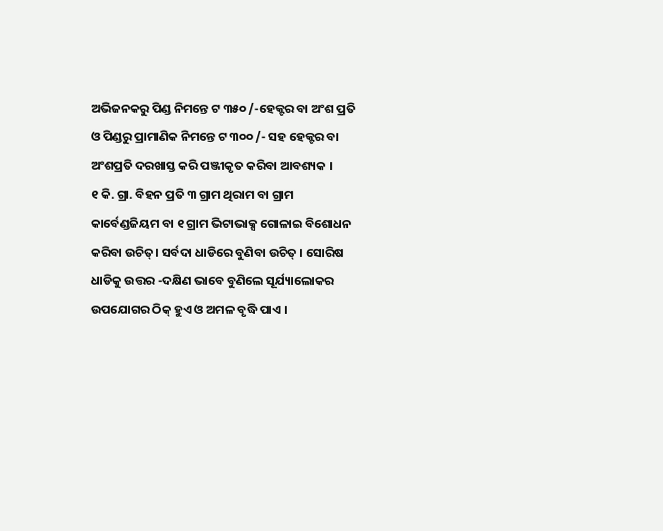ଅଭିଜନକରୁ ପିଣ୍ଡ ନିମନ୍ତେ ଟ ୩୫୦ /-ହେକ୍ଟର ବା ଅଂଶ ପ୍ରତି ଓ ପିଣ୍ଡରୁ ପ୍ରାମାଣିକ ନିମନ୍ତେ ଟ ୩୦୦ /- ସହ ହେକ୍ଟର ବା ଅଂଶପ୍ରତି ଦରଖାସ୍ତ କରି ପଞ୍ଜୀକୃତ କରିବା ଆବଶ୍ୟକ ।
୧ କି. ଗ୍ରା. ବିହନ ପ୍ରତି ୩ ଗ୍ରାମ ଥିରାମ ବା ଗ୍ରାମ କାର୍ବେଣ୍ଡଜିୟମ ବା ୧ ଗ୍ରାମ ଭିଟାଭାକ୍ସ ଗୋଳାଇ ବିଶୋଧନ କରିବା ଉଚିତ୍। ସର୍ବଦା ଧାଡିରେ ବୁଣିବା ଉଚିତ୍ । ସୋରିଷ ଧାଡିକୁ ଉତ୍ତର -ଦକ୍ଷିଣ ଭାବେ ବୁଣିଲେ ସୂର୍ଯ୍ୟାଲୋକର ଉପଯୋଗର ଠିକ୍ ହୁଏ ଓ ଅମଳ ବୃଦ୍ଧି ପାଏ ।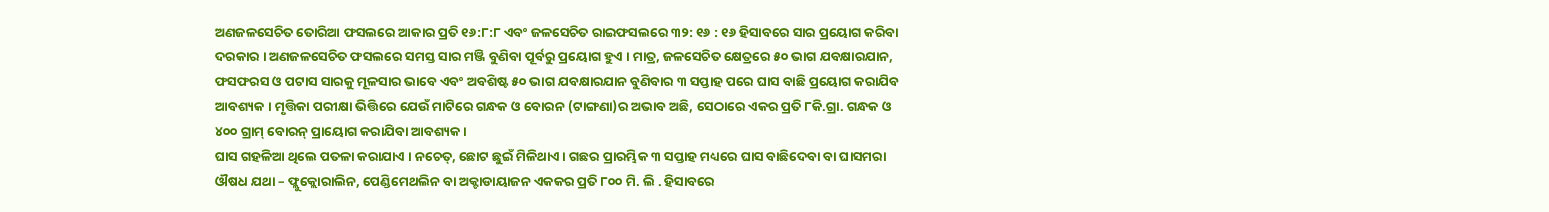ଅଣଜଳସେଚିତ ତୋରିଆ ଫସଲରେ ଆକାର ପ୍ରତି ୧୬:୮:୮ ଏବଂ ଜଳସେଚିତ ରାଇଫସଲରେ ୩୨: ୧୬ : ୧୬ ହିସାବରେ ସାର ପ୍ରୟୋଗ କରିବା ଦରକାର । ଅଣଜଳସେଚିତ ଫସଲରେ ସମସ୍ତ ସାର ମଞ୍ଜି ବୁଣିବା ପୂର୍ବରୁ ପ୍ରୟୋଗ ହୁଏ । ମାତ୍ର, ଜଳସେଚିତ କ୍ଷେତ୍ରରେ ୫୦ ଭାଗ ଯବକ୍ଷାରଯାନ, ଫସଫରସ ଓ ପଟାସ ସାରକୁ ମୂଳସାର ଭାବେ ଏବଂ ଅବଶିଷ୍ଟ ୫୦ ଭାଗ ଯବକ୍ଷାରଯାନ ବୁଣିବାର ୩ ସପ୍ତାହ ପରେ ଘାସ ବାଛି ପ୍ରୟୋଗ କରାଯିବ ଆବଶ୍ୟକ । ମୃତ୍ତିକା ପରୀକ୍ଷା ଭିତ୍ତିରେ ଯେଉଁ ମାଟିରେ ଗନ୍ଧକ ଓ ବୋରନ (ଟାଙ୍ଗଣା)ର ଅଭାବ ଅଛି, ସେଠାରେ ଏକର ପ୍ରତି ୮କି.ଗ୍ରା. ଗନ୍ଧକ ଓ ୪୦୦ ଗ୍ରାମ୍ ବୋରନ୍ ପ୍ରାୟୋଗ କରାଯିବା ଆବଶ୍ୟକ ।
ଘାସ ଗହଳିଆ ଥିଲେ ପତଳା କରାଯାଏ । ନଚେତ୍, ଛୋଟ ଛୁଇଁ ମିଳିଥାଏ । ଗଛର ପ୍ରାରମ୍ଭିକ ୩ ସପ୍ତାହ ମଧ୍ୟରେ ଘାସ ବାଛିଦେବା ବା ଘାସମରା ଔଷଧ ଯଥା – ଫ୍ଲୁକ୍ଲୋରାଲିନ, ପେଣ୍ଡିମେଥଲିନ ବା ଅକ୍ଟାଡାୟାଜନ ଏକକର ପ୍ରତି ୮୦୦ ମି. ଲି . ହିସାବରେ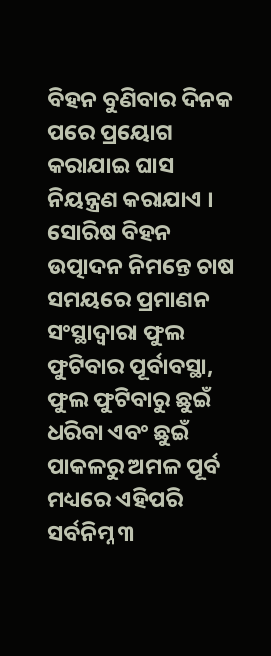ବିହନ ବୁଣିବାର ଦିନକ ପରେ ପ୍ରୟୋଗ କରାଯାଇ ଘାସ ନିୟନ୍ତ୍ରଣ କରାଯାଏ ।
ସୋରିଷ ବିହନ ଉତ୍ପାଦନ ନିମନ୍ତେ ଚାଷ ସମୟରେ ପ୍ରମାଣନ ସଂସ୍ଥାଦ୍ଵାରା ଫୁଲ ଫୁଟିବାର ପୂର୍ବାବସ୍ଥା, ଫୁଲ ଫୁଟିବାରୁ ଛୁଇଁ ଧରିବା ଏବଂ ଛୁଇଁ ପାକଳରୁ ଅମଳ ପୂର୍ବ ମଧ୍ୟରେ ଏହିପରି ସର୍ବନିମ୍ନ ୩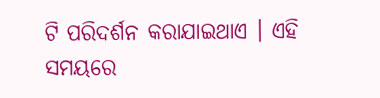ଟି ପରିଦର୍ଶନ କରାଯାଇଥାଏ । ଏହି ସମୟରେ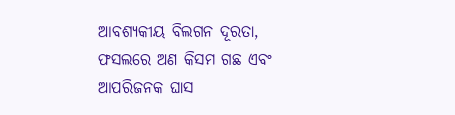ଆବଶ୍ୟକୀୟ ବିଲଗନ ଦୂରତା, ଫସଲରେ ଅଣ କିସମ ଗଛ ଏବଂ ଆପରିଜନକ ଘାସ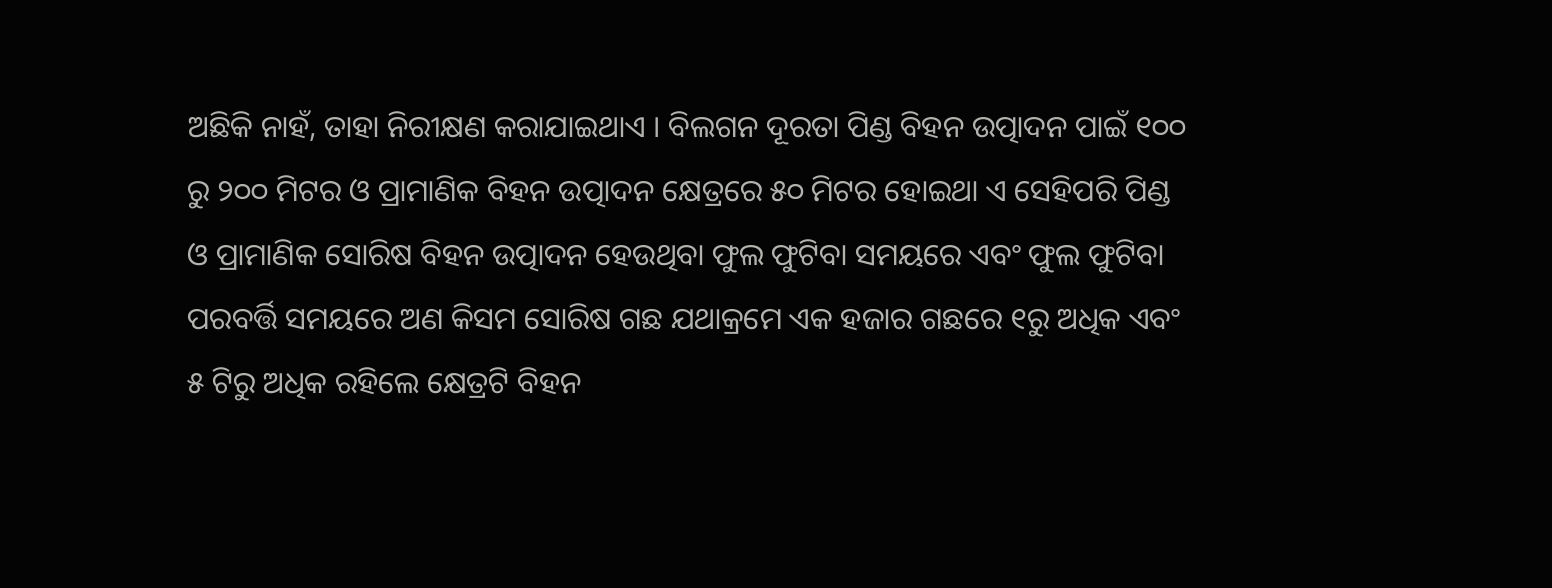ଅଛିକି ନାହଁ, ତାହା ନିରୀକ୍ଷଣ କରାଯାଇଥାଏ । ବିଲଗନ ଦୂରତା ପିଣ୍ଡ ବିହନ ଉତ୍ପାଦନ ପାଇଁ ୧୦୦ ରୁ ୨୦୦ ମିଟର ଓ ପ୍ରାମାଣିକ ବିହନ ଉତ୍ପାଦନ କ୍ଷେତ୍ରରେ ୫୦ ମିଟର ହୋଇଥା ଏ ସେହିପରି ପିଣ୍ଡ ଓ ପ୍ରାମାଣିକ ସୋରିଷ ବିହନ ଉତ୍ପାଦନ ହେଉଥିବା ଫୁଲ ଫୁଟିବା ସମୟରେ ଏବଂ ଫୁଲ ଫୁଟିବା ପରବର୍ତ୍ତି ସମୟରେ ଅଣ କିସମ ସୋରିଷ ଗଛ ଯଥାକ୍ରମେ ଏକ ହଜାର ଗଛରେ ୧ରୁ ଅଧିକ ଏବଂ ୫ ଟିରୁ ଅଧିକ ରହିଲେ କ୍ଷେତ୍ରଟି ବିହନ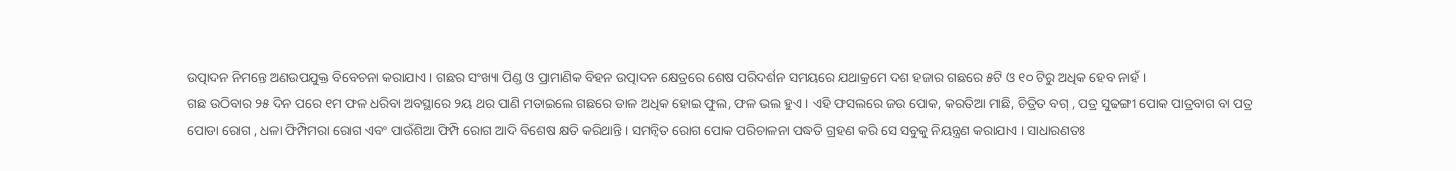ଉତ୍ପାଦନ ନିମନ୍ତେ ଅଣଉପଯୁକ୍ତ ବିବେଚନା କରାଯାଏ । ଗଛର ସଂଖ୍ୟା ପିଣ୍ଡ ଓ ପ୍ରାମାଣିକ ବିହନ ଉତ୍ପାଦନ କ୍ଷେତ୍ରରେ ଶେଷ ପରିଦର୍ଶନ ସମୟରେ ଯଥାକ୍ରମେ ଦଶ ହଜାର ଗଛରେ ୫ଟି ଓ ୧୦ ଟିରୁ ଅଧିକ ହେବ ନାହଁ ।
ଗଛ ଉଠିବାର ୨୫ ଦିନ ପରେ ୧ମ ଫଳ ଧରିବା ଅବସ୍ଥାରେ ୨ୟ ଥର ପାଣି ମଡାଇଲେ ଗଛରେ ଡାଳ ଅଧିକ ହୋଇ ଫୁଲ, ଫଳ ଭଲ ହୁଏ । ଏହି ଫସଲରେ ଜଉ ପୋକ, କରତିଆ ମାଛି, ଚିତ୍ରିତ ବଗ୍ , ପତ୍ର ସୁଢଙ୍ଗୀ ପୋକ ପାତ୍ରବାଗ ବା ପତ୍ର ପୋଡା ରୋଗ , ଧଳା ଫିମ୍ପିମରା ରୋଗ ଏବଂ ପାଉଁଶିଆ ଫିମ୍ପି ରୋଗ ଆଦି ବିଶେଷ କ୍ଷତି କରିଥାନ୍ତି । ସମନ୍ଵିତ ରୋଗ ପୋକ ପରିଚାଳନା ପଦ୍ଧତି ଗ୍ରହଣ କରି ସେ ସବୁକୁ ନିୟନ୍ତ୍ରଣ କରାଯାଏ । ସାଧାରଣତଃ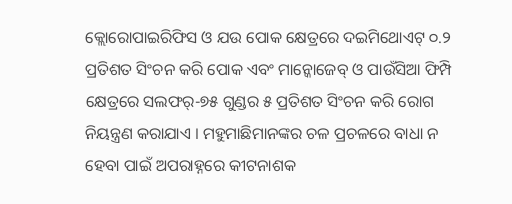କ୍ଲୋରୋପାଇରିଫିସ ଓ ଯଉ ପୋକ କ୍ଷେତ୍ରରେ ଦଇମିଥୋଏଟ୍ ୦.୨ ପ୍ରତିଶତ ସିଂଚନ କରି ପୋକ ଏବଂ ମାନ୍କୋଜେବ୍ ଓ ପାଉଁସିଆ ଫିମ୍ପି କ୍ଷେତ୍ରରେ ସଲଫର୍-୭୫ ଗୁଣ୍ଡର ୫ ପ୍ରତିଶତ ସିଂଚନ କରି ରୋଗ ନିୟନ୍ତ୍ରଣ କରାଯାଏ । ମହୁମାଛିମାନଙ୍କର ଚଳ ପ୍ରଚଳରେ ବାଧା ନ ହେବା ପାଇଁ ଅପରାହ୍ନରେ କୀଟନାଶକ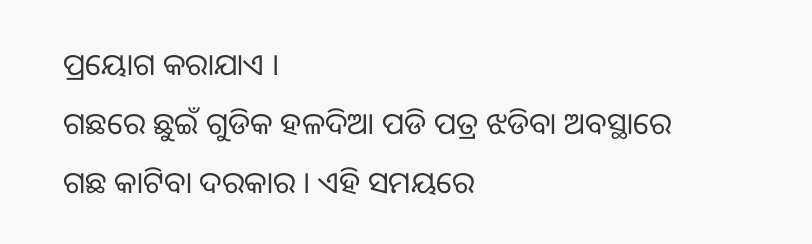ପ୍ରୟୋଗ କରାଯାଏ ।
ଗଛରେ ଛୁଇଁ ଗୁଡିକ ହଳଦିଆ ପଡି ପତ୍ର ଝଡିବା ଅବସ୍ଥାରେ ଗଛ କାଟିବା ଦରକାର । ଏହି ସମୟରେ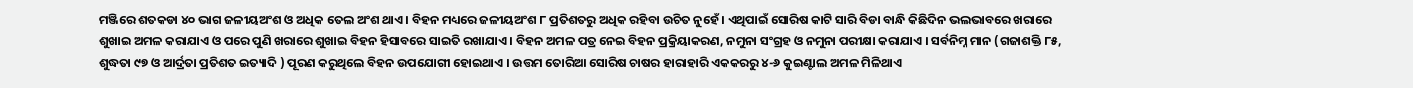ମଞ୍ଜିରେ ଶତକଡା ୪୦ ଭାଗ ଜଳୀୟଅଂଶ ଓ ଅଧିକ ତେଲ ଅଂଶ ଥାଏ । ବିହନ ମଧ୍ୟରେ ଜଳୀୟଅଂଶ ୮ ପ୍ରତିଶତରୁ ଅଧିକ ରହିବା ଉଚିତ ନୁହେଁ । ଏଥିପାଇଁ ସୋରିଷ କାଟି ସାରି ବିଡା ବାନ୍ଧି କିଛିଦିନ ଭଲଭାବରେ ଖରାରେ ଶୁଖାଇ ଅମଳ କରାଯାଏ ଓ ପରେ ପୁଣି ଖରାରେ ଶୁଖାଇ ବିହନ ହିସାବରେ ସାଇତି ରଖାଯାଏ । ବିହନ ଅମଳ ପତ୍ର ନେଇ ବିହନ ପ୍ରକ୍ରିୟାକରଣ, ନମୁନା ସଂଗ୍ରହ ଓ ନମୁନା ପରୀକ୍ଷା କରାଯାଏ । ସର୍ବନିମ୍ନ ମାନ (ଗଜାଶକ୍ତି ୮୫, ଶୁଦ୍ଧତା ୯୭ ଓ ଆର୍ଦ୍ରତା ପ୍ରତିଶତ ଇତ୍ୟାଦି ) ପୂରଣ କରୁଥିଲେ ବିହନ ଉପଯୋଗୀ ହୋଇଥାଏ । ଉତ୍ତମ ତୋରିଆ ସୋରିଷ ଚାଷର ହାରାହାରି ଏକକରରୁ ୪-୬ କୁଇଣ୍ଟାଲ ଅମଳ ମିଳିଥାଏ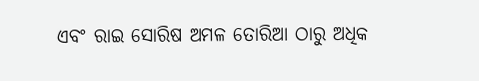ଏବଂ ରାଇ ସୋରିଷ ଅମଳ ତୋରିଆ ଠାରୁ ଅଧିକ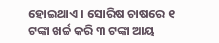ହୋଇଥାଏ । ସୋରିଷ ଚାଷରେ ୧ ଟଙ୍କା ଖର୍ଚ୍ଚ କରି ୩ ଟଙ୍କା ଆୟ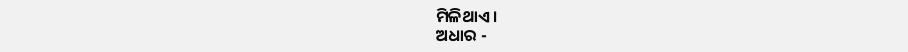ମିଳିଥାଏ ।
ଅଧାର -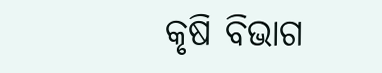କୃଷି ବିଭାଗ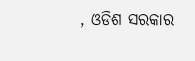, ଓଡିଶ ସରକାର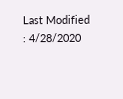Last Modified : 4/28/2020